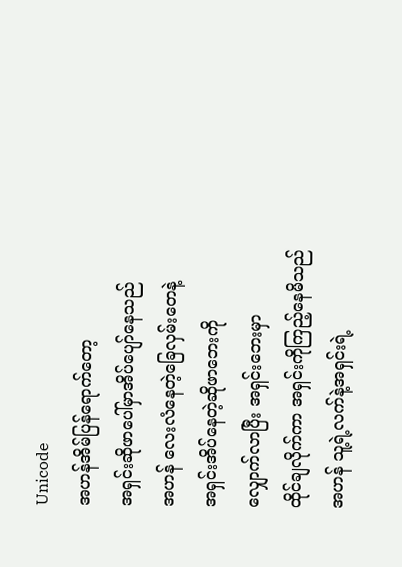Unicode
အဟန်အိမ်ပြန်ရောက်တော့
အရှင်းဆိုဖာပေါ်မှာအိပ်ပျော်နေသည်
အဟန် လေးလံနေတဲ့ခြေလှမ်းတေနဲ့
အရှင်းအိပ်နေတဲ့ဆိုဖာဘေးကို
လျှောက်လာပြီး အရှင်းဘေးမှာ
ထိုင်ချလိုက်ကာ အရှင်းကိုကြည့်နေမိသည်
အဟန် သူ့ရဲ့လက်နဲ့အရှင်းရဲ့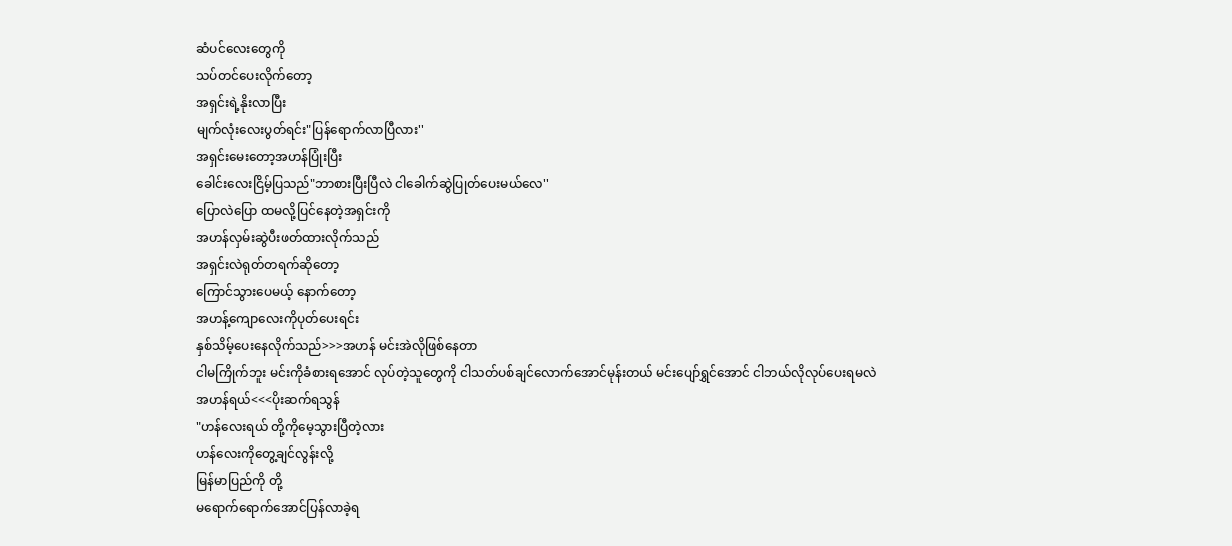ဆံပင်လေးတွေကို
သပ်တင်ပေးလိုက်တော့
အရှင်းရဲ့နိုးလာပြီး
မျက်လုံးလေးပွတ်ရင်း"ပြန်ရောက်လာပြီလား''
အရှင်းမေးတော့အဟန်ပြုံးပြီး
ခေါင်းလေးငြိမ့်ပြသည်"ဘာစားပြီးပြီလဲ ငါခေါက်ဆွဲပြုတ်ပေးမယ်လေ''
ပြောလဲပြော ထမလို့ပြင်နေတဲ့အရှင်းကို
အဟန်လှမ်းဆွဲပီးဖတ်ထားလိုက်သည်
အရှင်းလဲရုတ်တရက်ဆိုတော့
ကြောင်သွားပေမယ့် နောက်တော့
အဟန့်ကျောလေးကိုပုတ်ပေးရင်း
နှစ်သိမ့်ပေးနေလိုက်သည်>>>အဟန် မင်းအဲလိုဖြစ်နေတာ
ငါမကြိုက်ဘူး မင်းကိုခံစားရအောင် လုပ်တဲ့သူတွေကို ငါသတ်ပစ်ချင်လောက်အောင်မုန်းတယ် မင်းပျော်ရွှင်အောင် ငါဘယ်လိုလုပ်ပေးရမလဲ
အဟန်ရယ်<<<ပိုးဆက်ရသွန်
"ဟန်လေးရယ် တို့ကိုမေ့သွားပြီတဲ့လား
ဟန်လေးကိုတွေ့ချင်လွန်းလို့
မြန်မာပြည်ကို တို့
မရောက်ရောက်အောင်ပြန်လာခဲ့ရ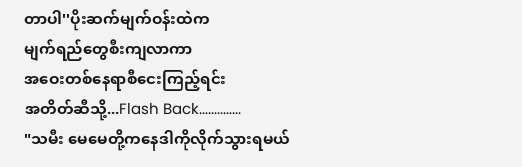တာပါ''ပိုးဆက်မျက်ဝန်းထဲက
မျက်ရည်တွေစီးကျလာကာ
အဝေးတစ်နေရာစီငေးကြည့်ရင်း
အတိတ်ဆီသို့...Flash Back..............
"သမီး မေမေတို့ကနေဒါကိုလိုက်သွားရမယ်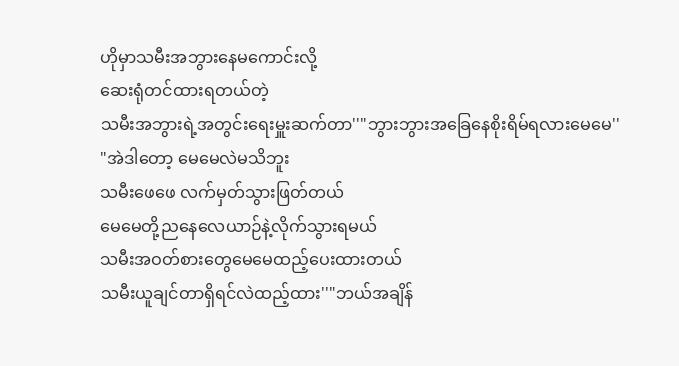ဟိုမှာသမီးအဘွားနေမကောင်းလို့
ဆေးရုံတင်ထားရတယ်တဲ့
သမီးအဘွားရဲ့အတွင်းရေးမှူးဆက်တာ''"ဘွားဘွားအခြေနေစိုးရိမ်ရလားမေမေ''
"အဲဒါတော့ မေမေလဲမသိဘူး
သမီးဖေဖေ လက်မှတ်သွားဖြတ်တယ်
မေမေတို့ညနေလေယာဉ်နဲ့လိုက်သွားရမယ်
သမီးအဝတ်စားတွေမေမေထည့်ပေးထားတယ်
သမီးယူချင်တာရှိရင်လဲထည့်ထား''"ဘယ်အချိန်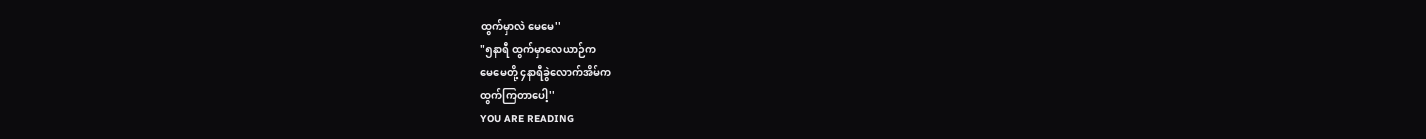ထွက်မှာလဲ မေမေ''
"၅နာရီ ထွက်မှာလေယာဉ်က
မေမေတို့ ၄နာရီခွဲလောက်အိမ်က
ထွက်ကြတာပေါ့''
YOU ARE READING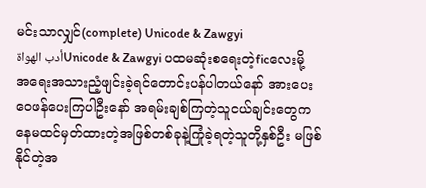မင်းသာလျှင်(complete) Unicode & Zawgyi
أدب الهواةUnicode & Zawgyi ပထမဆုံးစရေးတဲ့ficလေးမို့ အရေးအသားညံ့ဖျင်းခဲ့ရင်တောင်းပန်ပါတယ်နော် အားပေးဝေဖန်ပေးကြပါဦးနော် အရမ်းချစ်ကြတဲ့သူငယ်ချင်းတွေကနေမထင်မှတ်ထားတဲ့အဖြစ်တစ်ခုနဲ့ကြုံခဲ့ရတဲ့သူတို့နှစ်ဦး မဖြစ်နိုင်တဲ့အ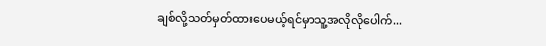ချစ်လို့သတ်မှတ်ထားပေမယ့်ရင်မှာသူ့အလိုလိုပေါက်...